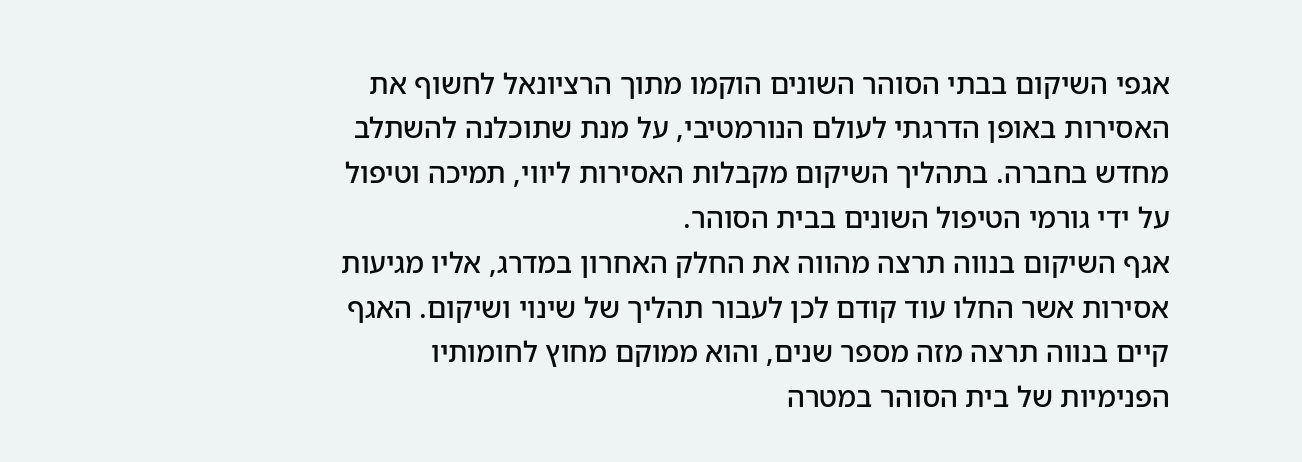אגפי השיקום בבתי הסוהר השונים הוקמו מתוך הרציונאל לחשוף את האסירות באופן הדרגתי לעולם הנורמטיבי, על מנת שתוכלנה להשתלב מחדש בחברה. בתהליך השיקום מקבלות האסירות ליווי, תמיכה וטיפול על ידי גורמי הטיפול השונים בבית הסוהר.
אגף השיקום בנווה תרצה מהווה את החלק האחרון במדרג, אליו מגיעות אסירות אשר החלו עוד קודם לכן לעבור תהליך של שינוי ושיקום. האגף קיים בנווה תרצה מזה מספר שנים, והוא ממוקם מחוץ לחומותיו הפנימיות של בית הסוהר במטרה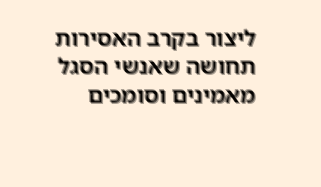ליצור בקרב האסירות תחושה שאנשי הסגל מאמינים וסומכים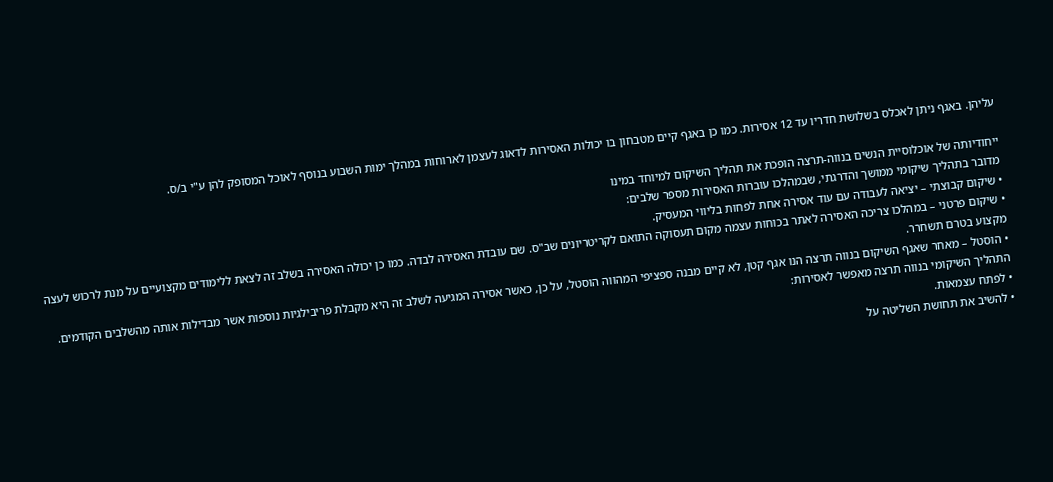עליהן. באגף ניתן לאכלס בשלושת חדריו עד 12 אסירות. כמו כן באגף קיים מטבחון בו יכולות האסירות לדאוג לעצמן לארוחות במהלך ימות השבוע בנוסף לאוכל המסופק להן ע"י ב/ס.

ייחודיותה של אוכלוסיית הנשים בנווה-תרצה הופכת את תהליך השיקום למיוחד במינו
מדובר בתהליך שיקומי ממושך והדרגתי, שבמהלכו עוברות האסירות מספר שלבים:
• שיקום קבוצתי – יציאה לעבודה עם עוד אסירה אחת לפחות בליווי המעסיק.
• שיקום פרטני – במהלכו צריכה האסירה לאתר בכוחות עצמה מקום תעסוקה התואם לקריטריונים שב"ס. שם עובדת האסירה לבדה. כמו כן יכולה האסירה בשלב זה לצאת ללימודים מקצועיים על מנת לרכוש לעצה מקצוע בטרם תשחרר.
• הוסטל – מאחר שאגף השיקום בנווה תרצה הנו אגף קטן, לא קיים מבנה ספציפי המהווה הוסטל, על כן, כאשר אסירה המגיעה לשלב זה היא מקבלת פריבילגיות נוספות אשר מבדילות אותה מהשלבים הקודמים.
התהליך השיקומי בנווה תרצה מאפשר לאסירות:
• לפתח עצמאות.
• להשיב את תחושת השליטה על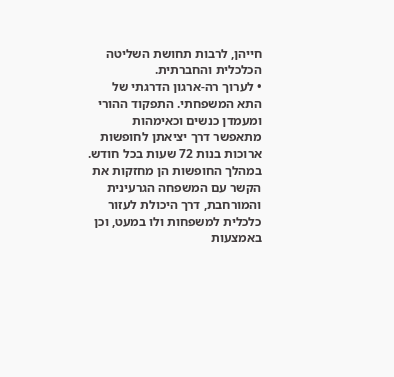חייהן, לרבות תחושת השליטה הכלכלית והחברתית.
• לערוך רה-ארגון הדרגתי של התא המשפחתי. התפקוד ההורי ומעמדן כנשים וכאימהות מתאפשר דרך יציאתן לחופשות ארוכות בנות 72 שעות בכל חודש. במהלך החופשות הן מחזקות את הקשר עם המשפחה הגרעינית והמורחבת, דרך היכולת לעזור כלכלית למשפחות ולו במעט, וכן באמצעות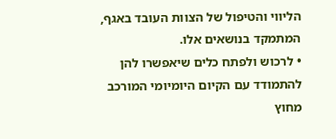הליווי והטיפול של הצוות העובד באגף, המתמקד בנושאים אלו.
• לרכוש ולפתח כלים שיאפשרו להן להתמודד עם הקיום היומיומי המורכב מחוץ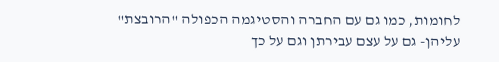לחומות, כמו גם עם החברה והסטיגמה הכפולה "הרובצת" עליהן- גם על עצם עבירתן וגם על כך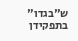ש"בגדו" בתפקידן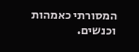המסורתי כאמהות וכנשים.